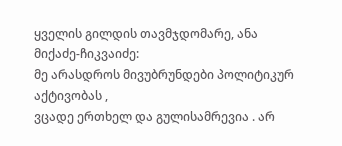ყველის გილდის თავმჯდომარე, ანა მიქაძე-ჩიკვაიძე:
მე არასდროს მივუბრუნდები პოლიტიკურ აქტივობას ,
ვცადე ერთხელ და გულისამრევია . არ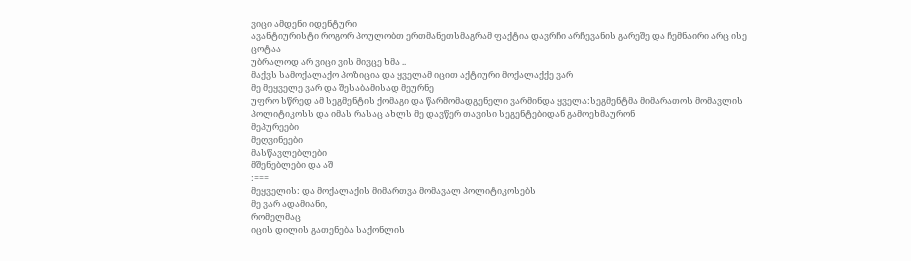ვიცი ამდენი იდენტური
ავანტიურისტი როგორ პოულობთ ერთმანეთსმაგრამ ფაქტია დავრჩი არჩევანის გარეშე და ჩემნაირი არც ისე ცოტაა
უბრალოდ არ ვიცი ვის მივცე ხმა ..
მაქვს სამოქალაქო პოზიცია და ყველამ იცით აქტიური მოქალაქქე ვარ
მე მეყველე ვარ და შესაბამისად მეურნე
უფრო სწრედ ამ სეგმენტის ქომაგი და წარმომადგენელი ვარმინდა ყველა:სეგმენტმა მიმარათოს მომავლის პოლიტიკოსს და იმას რასაც ახლს მე დავწერ თავისი სეგენტებიდან გამოეხმაურონ
მეპურეები
მეღვინეები
მასწავლებლები
მშენებლები და აშ
:===
მეყველის: და მოქალაქის მიმართვა მომავალ პოლიტიკოსებს
მე ვარ ადამიანი,
რომელმაც
იცის დილის გათენება საქონლის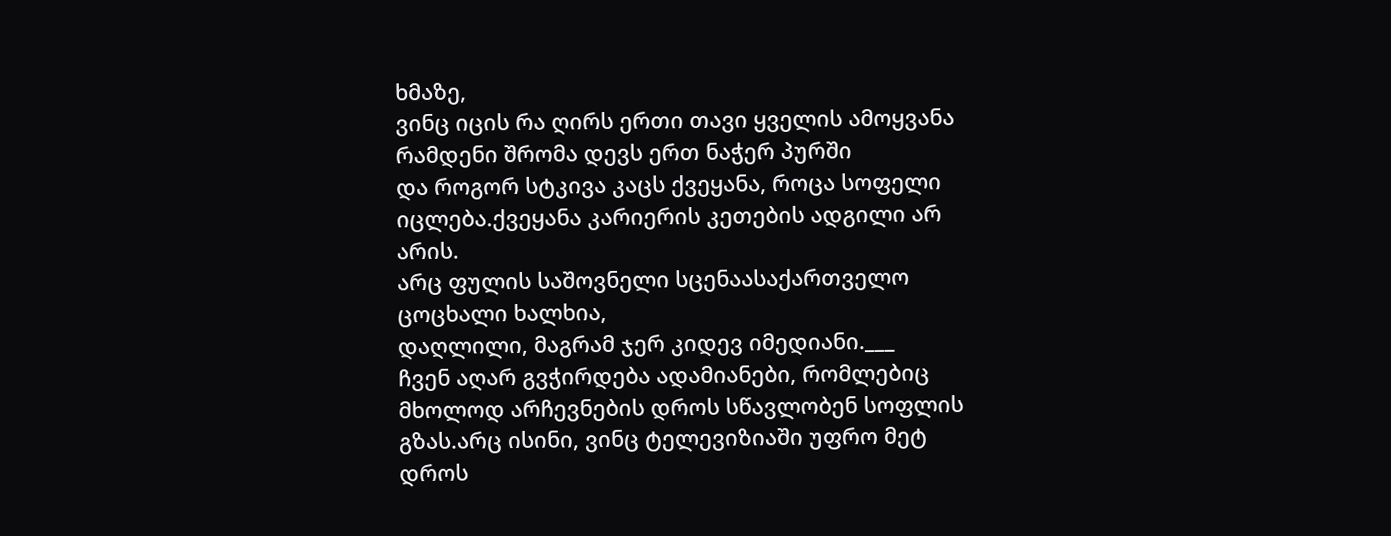ხმაზე,
ვინც იცის რა ღირს ერთი თავი ყველის ამოყვანა
რამდენი შრომა დევს ერთ ნაჭერ პურში
და როგორ სტკივა კაცს ქვეყანა, როცა სოფელი იცლება.ქვეყანა კარიერის კეთების ადგილი არ არის.
არც ფულის საშოვნელი სცენაასაქართველო ცოცხალი ხალხია,
დაღლილი, მაგრამ ჯერ კიდევ იმედიანი.___
ჩვენ აღარ გვჭირდება ადამიანები, რომლებიც მხოლოდ არჩევნების დროს სწავლობენ სოფლის გზას.არც ისინი, ვინც ტელევიზიაში უფრო მეტ დროს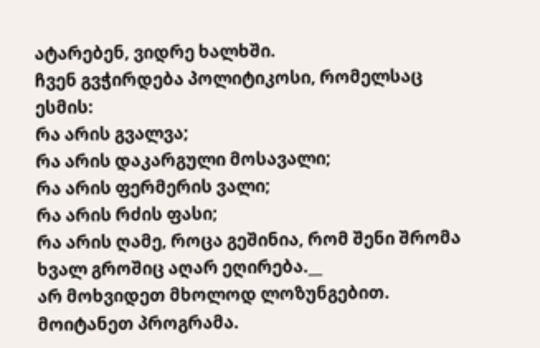ატარებენ, ვიდრე ხალხში.
ჩვენ გვჭირდება პოლიტიკოსი, რომელსაც ესმის:
რა არის გვალვა;
რა არის დაკარგული მოსავალი;
რა არის ფერმერის ვალი;
რა არის რძის ფასი;
რა არის ღამე, როცა გეშინია, რომ შენი შრომა ხვალ გროშიც აღარ ეღირება.__
არ მოხვიდეთ მხოლოდ ლოზუნგებით.
მოიტანეთ პროგრამა.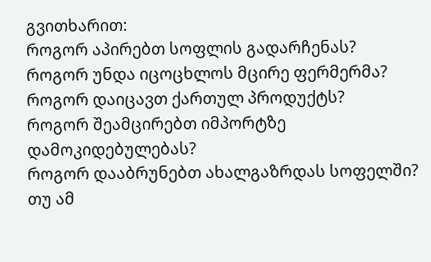გვითხარით:
როგორ აპირებთ სოფლის გადარჩენას?
როგორ უნდა იცოცხლოს მცირე ფერმერმა?
როგორ დაიცავთ ქართულ პროდუქტს?
როგორ შეამცირებთ იმპორტზე დამოკიდებულებას?
როგორ დააბრუნებთ ახალგაზრდას სოფელში?
თუ ამ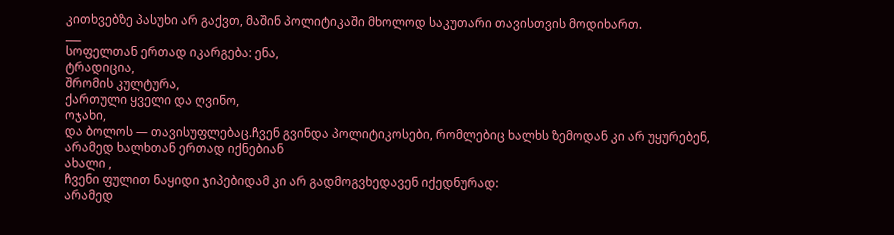კითხვებზე პასუხი არ გაქვთ, მაშინ პოლიტიკაში მხოლოდ საკუთარი თავისთვის მოდიხართ.
___
სოფელთან ერთად იკარგება: ენა,
ტრადიცია,
შრომის კულტურა,
ქართული ყველი და ღვინო,
ოჯახი,
და ბოლოს — თავისუფლებაც.ჩვენ გვინდა პოლიტიკოსები, რომლებიც ხალხს ზემოდან კი არ უყურებენ, არამედ ხალხთან ერთად იქნებიან
ახალი ,
ჩვენი ფულით ნაყიდი ჯიპებიდამ კი არ გადმოგვხედავენ იქედნურად:
არამედ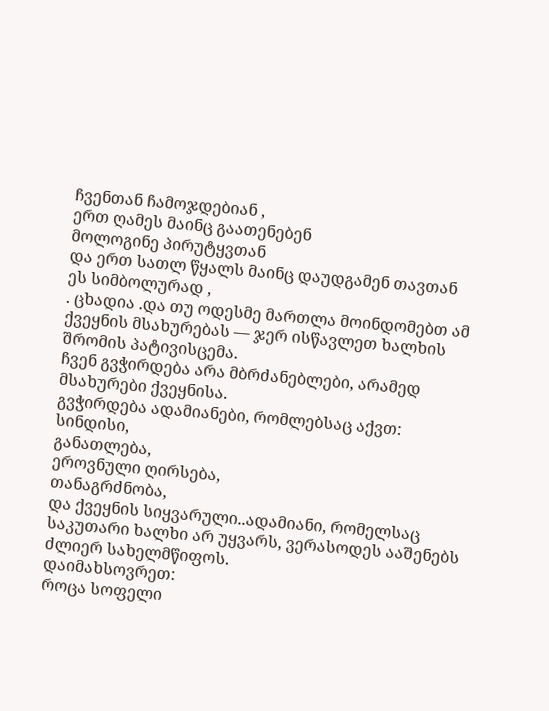ჩვენთან ჩამოჯდებიან ,
ერთ ღამეს მაინც გაათენებენ
მოლოგინე პირუტყვთან
და ერთ სათლ წყალს მაინც დაუდგამენ თავთან
ეს სიმბოლურად ,
. ცხადია .და თუ ოდესმე მართლა მოინდომებთ ამ ქვეყნის მსახურებას — ჯერ ისწავლეთ ხალხის შრომის პატივისცემა.
ჩვენ გვჭირდება არა მბრძანებლები, არამედ მსახურები ქვეყნისა.
გვჭირდება ადამიანები, რომლებსაც აქვთ:
სინდისი,
განათლება,
ეროვნული ღირსება,
თანაგრძნობა,
და ქვეყნის სიყვარული..ადამიანი, რომელსაც საკუთარი ხალხი არ უყვარს, ვერასოდეს ააშენებს ძლიერ სახელმწიფოს.
დაიმახსოვრეთ:
როცა სოფელი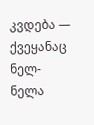კვდება —
ქვეყანაც ნელ-ნელა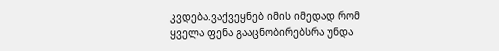კვდება.ვაქვეყნებ იმის იმედად რომ
ყველა ფენა გააცნობირებსრა უნდა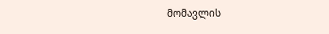მომავლის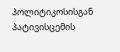პოლიტიკოსისგან
პატივისცემის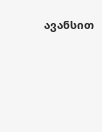ავანსით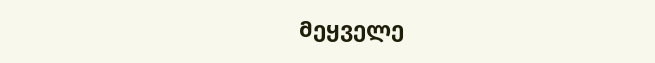მეყველე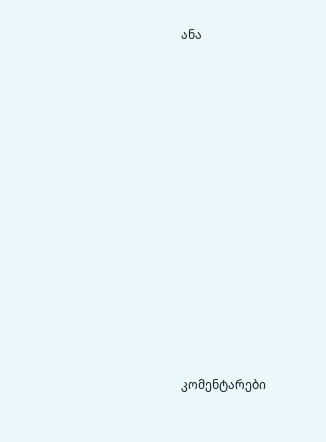ანა














კომენტარები